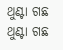ଥୁଣ୍ଟା ଗଛ
ଥୁଣ୍ଟା ଗଛ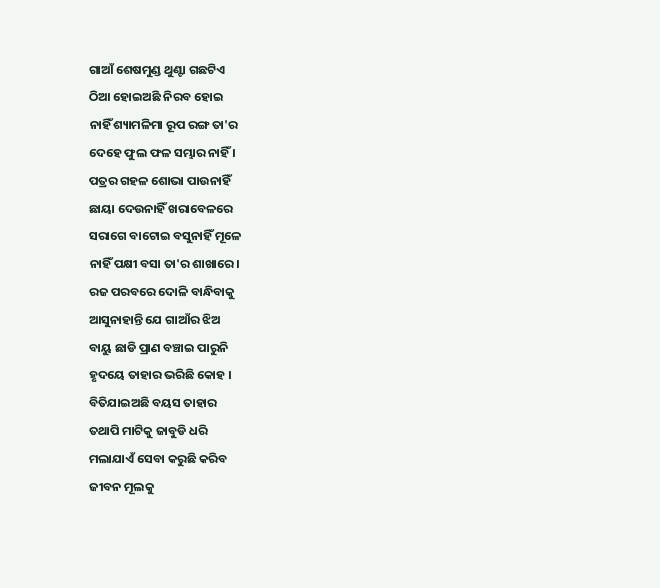ଗାଆଁ ଶେଷମୁଣ୍ଡ ଥୁଣ୍ଟା ଗଛଟିଏ
ଠିଆ ହୋଇଅଛି ନିରବ ହୋଇ
ନାହିଁ ଶ୍ୟାମଳିମା ରୂପ ରଙ୍ଗ ତା'ର
ଦେହେ ଫୁଲ ଫଳ ସମ୍ଭାର ନାହିଁ ।
ପତ୍ରର ଗହଳ ଶୋଭା ପାଉନାହିଁ
ଛାୟା ଦେଉନାହିଁ ଖରାବେଳରେ
ସରାଗେ ବାଟୋଇ ବସୁନାହିଁ ମୂଳେ
ନାହିଁ ପକ୍ଷୀ ବସା ତା'ର ଶାଖାରେ ।
ରଜ ପରବରେ ଦୋଳି ବାନ୍ଧିବାକୁ
ଆସୁନାହାନ୍ତି ଯେ ଗାଆଁର ଝିଅ
ବାୟୁ ଛାଡି ପ୍ରାଣ ବଞ୍ଚାଇ ପାରୁନି
ହୃଦୟେ ତାହାର ଭରିଛି କୋହ ।
ବିତିଯାଇଅଛି ବୟସ ତାହାର
ତଥାପି ମାଟିକୁ ଜାବୁଡି ଧରି
ମଲାଯାଏଁ ସେବା କରୁଛି କରିବ
ଜୀବନ ମୂଲକୁ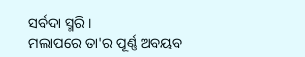ସର୍ବଦା ସ୍ମରି ।
ମଲାପରେ ତା'ର ପୂର୍ଣ୍ଣ ଅବୟବ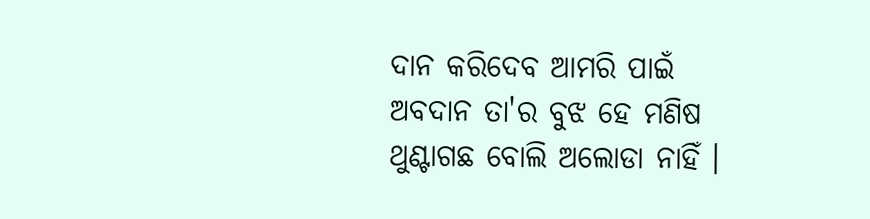ଦାନ କରିଦେବ ଆମରି ପାଇଁ
ଅବଦାନ ତା'ର ବୁଝ ହେ ମଣିଷ
ଥୁଣ୍ଟାଗଛ ବୋଲି ଅଲୋଡା ନାହିଁ ।